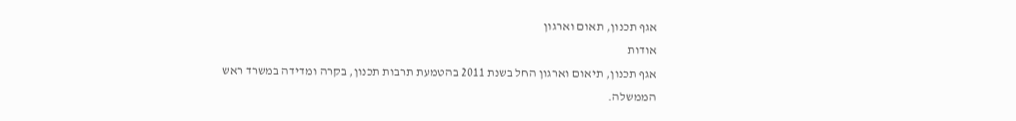אגף תכנון, תאום וארגון
אודות
אגף תכנון, תיאום וארגון החל בשנת 2011 בהטמעת תרבות תכנון, בקרה ומדידה במשרד ראש הממשלה.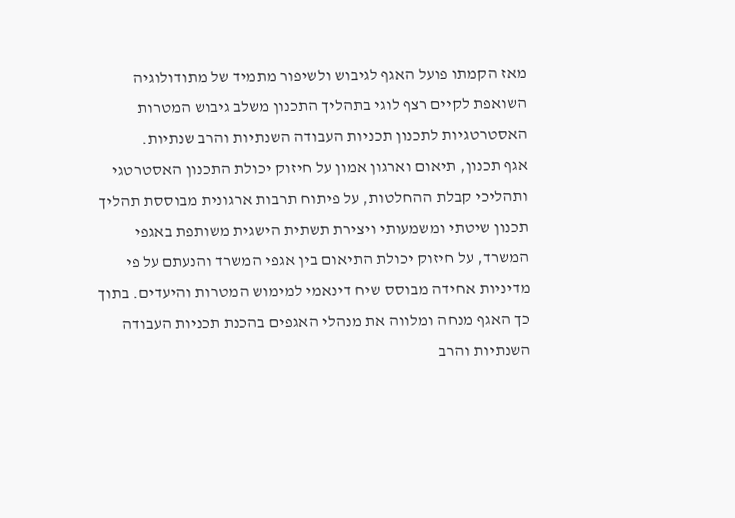מאז הקמתו פועל האגף לגיבוש ולשיפור מתמיד של מתודולוגיה השואפת לקיים רצף לוגי בתהליך התכנון משלב גיבוש המטרות האסטרטגיות לתכנון תכניות העבודה השנתיות והרב שנתיות.
אגף תכנון, תיאום וארגון אמון על חיזוק יכולת התכנון האסטרטגי ותהליכי קבלת ההחלטות, על פיתוח תרבות ארגונית מבוססת תהליך תכנון שיטתי ומשמעותי ויצירת תשתית הישגית משותפת באגפי המשרד, על חיזוק יכולת התיאום בין אגפי המשרד והנעתם על פי מדיניות אחידה מבוסס שיח דינאמי למימוש המטרות והיעדים. בתוך כך האגף מנחה ומלווה את מנהלי האגפים בהכנת תכניות העבודה השנתיות והרב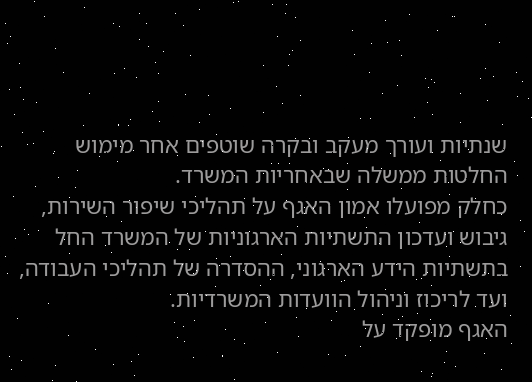שנתיות ועורך מעקב ובקרה שוטפים אחר מימוש החלטות ממשלה שבאחריות המשרד.
כחלק מפועלו אמון האגף על תהליכי שיפור השירות, גיבוש ועדכון התשתיות הארגוניות של המשרד החל בתשתיות הידע הארגוני, ההסדרה של תהליכי העבודה, ועד לריכוז וניהול הוועדות המשרדיות.
האגף מופקד על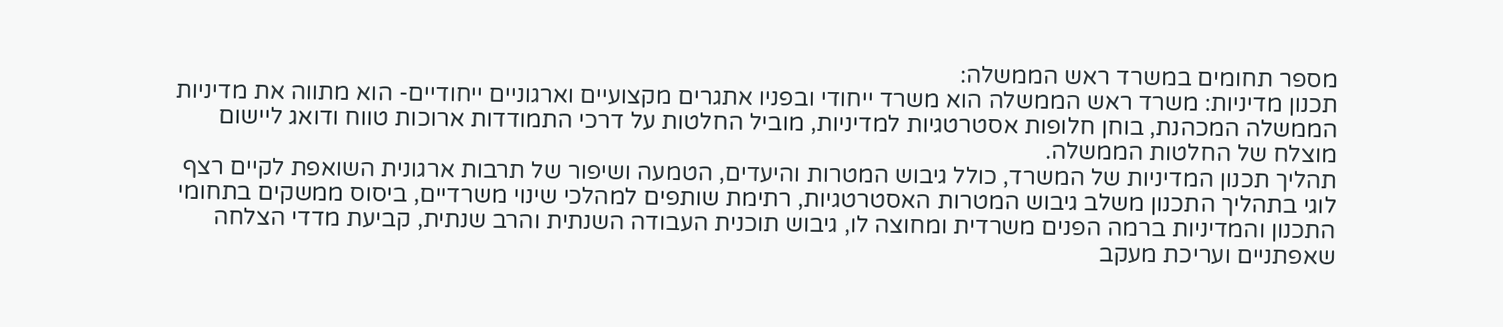מספר תחומים במשרד ראש הממשלה:
תכנון מדיניות: משרד ראש הממשלה הוא משרד ייחודי ובפניו אתגרים מקצועיים וארגוניים ייחודיים- הוא מתווה את מדיניות הממשלה המכהנת, בוחן חלופות אסטרטגיות למדיניות, מוביל החלטות על דרכי התמודדות ארוכות טווח ודואג ליישום מוצלח של החלטות הממשלה.
תהליך תכנון המדיניות של המשרד, כולל גיבוש המטרות והיעדים, הטמעה ושיפור של תרבות ארגונית השואפת לקיים רצף לוגי בתהליך התכנון משלב גיבוש המטרות האסטרטגיות, רתימת שותפים למהלכי שינוי משרדיים, ביסוס ממשקים בתחומי התכנון והמדיניות ברמה הפנים משרדית ומחוצה לו, גיבוש תוכנית העבודה השנתית והרב שנתית, קביעת מדדי הצלחה שאפתניים ועריכת מעקב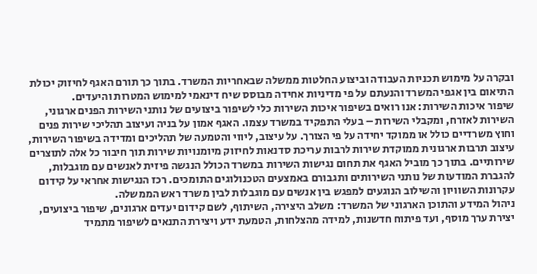ובקרה על מימוש תכניות העבודה וביצוע החלטות ממשלה שבאחריות המשרד. בתוך כך תורם האגף לחיזוק יכולת התיאום בין אגפי המשרד והנעתם על פי מדיניות אחידה מבוסס שיח דינאמי למימוש המטרות והיעדים.
שיפור איכות השירות: אנו רואים בשיפור איכות השירות כלי לשיפור ביצועים של נותני השירות הפנים ארגוני, השירות לאזרח, ומקבלי השירות – בעלי התפקיד במשרד עצמו. האגף אמון על בניה ועיצוב תהליכי שירות פנים וחוץ משרדיים כולל או ממוקד יחידה על פי הצורך. על עיצוב, ליווי והטמעה של תהליכים ומדידה בשיפור השירות, עיצוב תרבות ארגונית ממוקדת שירות לרבות עריכת סדנאות לחיזוק מיומנויות שירות תוך חיבור כל אלה לתוצרים שירותיים. בתוך כך מוביל האגף את תחום נגישות השירות במשרד הכולל הנגשה פיזית לאנשים עם מוגבלות, להגברת המודעות של נותני השירותים ותגבורם באמצעים הטכנולוגים התומכים. רכז הנגישות אחראי על קידום עקרונות השוויון והשילוב הנוגעים למפגש בין אנשים עם מוגבלות לבין משרד ראש הממשלה.
ניהול המידע והתוכן הארגוני של המשרד: משלב היצירה, השיתוף, לשם קידום יעדים ארגונים, שיפור ביצועים, יצירת ערך מוסף, ועד פיתוח חדשנות, למידה מהצלחות, הטמעת ידע ויצירת התנאים לשיפור מתמיד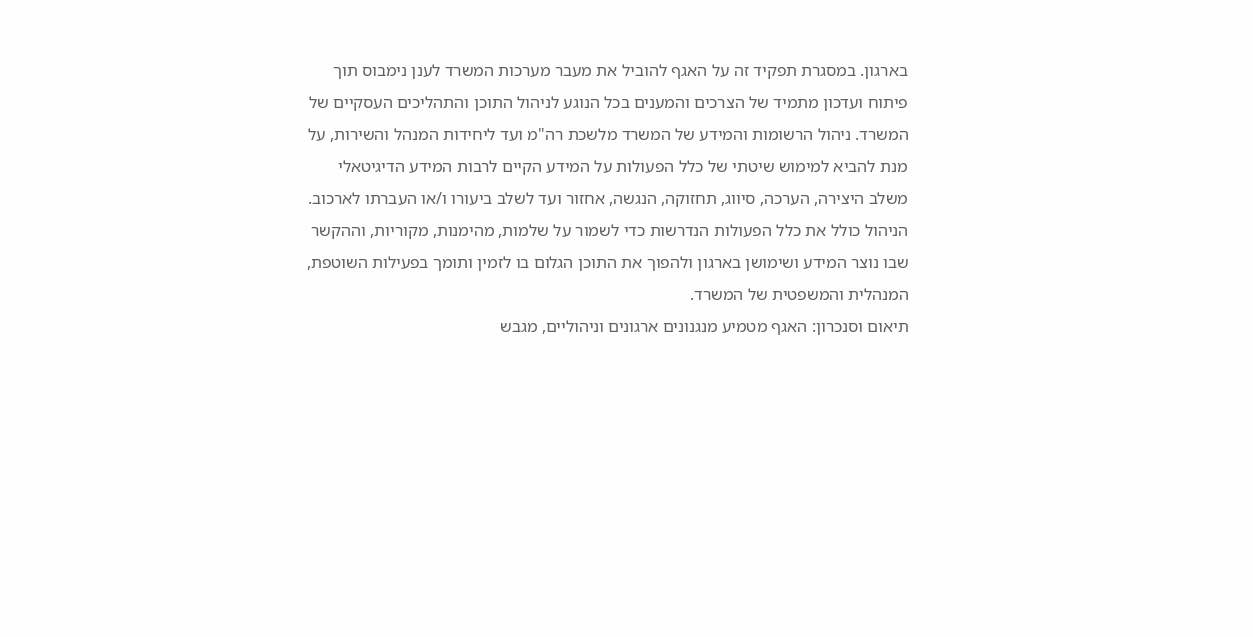בארגון. במסגרת תפקיד זה על האגף להוביל את מעבר מערכות המשרד לענן נימבוס תוך פיתוח ועדכון מתמיד של הצרכים והמענים בכל הנוגע לניהול התוכן והתהליכים העסקיים של המשרד. ניהול הרשומות והמידע של המשרד מלשכת רה"מ ועד ליחידות המנהל והשירות, על מנת להביא למימוש שיטתי של כלל הפעולות על המידע הקיים לרבות המידע הדיגיטאלי משלב היצירה, הערכה, סיווג, תחזוקה, הנגשה, אחזור ועד לשלב ביעורו ו/או העברתו לארכוב. הניהול כולל את כלל הפעולות הנדרשות כדי לשמור על שלמות, מהימנות, מקוריות, וההקשר שבו נוצר המידע ושימושן בארגון ולהפוך את התוכן הגלום בו לזמין ותומך בפעילות השוטפת, המנהלית והמשפטית של המשרד.
תיאום וסנכרון: האגף מטמיע מנגנונים ארגונים וניהוליים, מגבש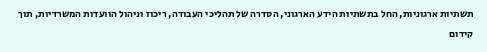תשתיות ארגוניות, החל בתשתיות הידע הארגוני, הסדרה של תהליכי העבודה, ריכוז וניהול הוועדות המשרדיות, תוך קידום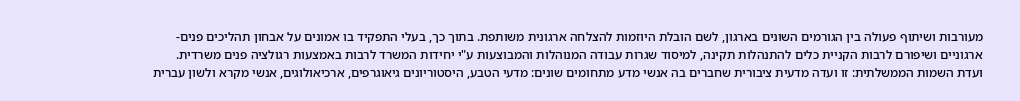מעורבות ושיתוף פעולה בין הגורמים השונים בארגון, לשם הובלת היוזמות להצלחה ארגונית משותפת. בתוך כך, בעלי התפקיד בו אמונים על אבחון תהליכים פנים-ארגוניים ושיפורם לרבות הקניית כלים להתנהלות תקינה, למיסוד שגרות עבודה המנוהלות והמבוצעות ע"י יחידות המשרד לרבות באמצעות רגולציה פנים משרדית.
ועדת השמות הממשלתית: זו ועדה מדעית ציבורית שחברים בה אנשי מדע מתחומים שונים: מדעי הטבע, היסטוריונים גיאוגרפים, ארכיאולוגים, אנשי מקרא ולשון עברית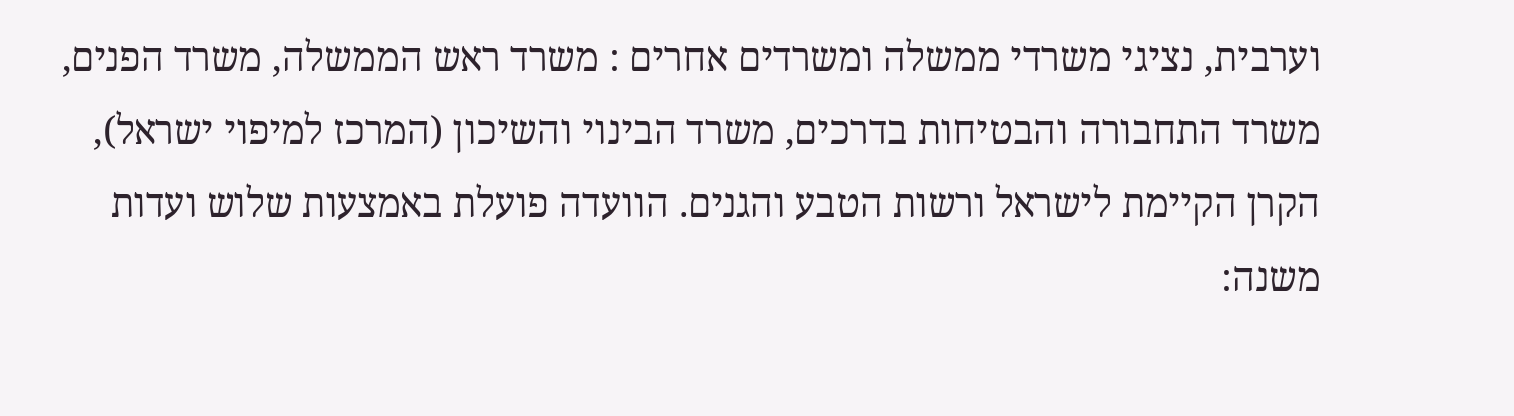וערבית, נציגי משרדי ממשלה ומשרדים אחרים : משרד ראש הממשלה, משרד הפנים, משרד התחבורה והבטיחות בדרכים, משרד הבינוי והשיכון (המרכז למיפוי ישראל), הקרן הקיימת לישראל ורשות הטבע והגנים. הוועדה פועלת באמצעות שלוש ועדות משנה: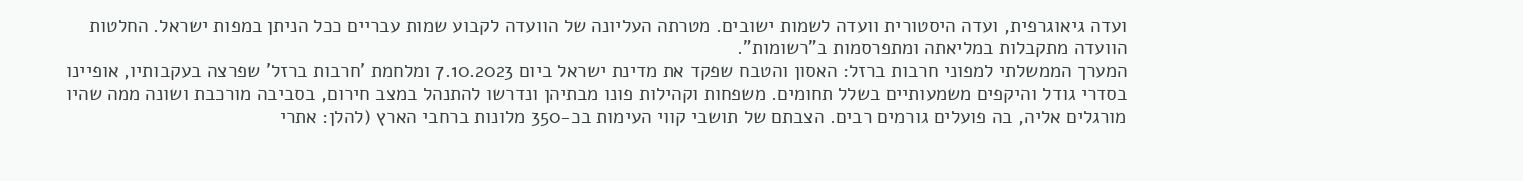ועדה גיאוגרפית, ועדה היסטורית וועדה לשמות ישובים. מטרתה העליונה של הוועדה לקבוע שמות עבריים ככל הניתן במפות ישראל. החלטות הוועדה מתקבלות במליאתה ומתפרסמות ב"רשומות".
המערך הממשלתי למפוני חרבות ברזל: האסון והטבח שפקד את מדינת ישראל ביום 7.10.2023 ומלחמת 'חרבות ברזל' שפרצה בעקבותיו, אופיינו בסדרי גודל והיקפים משמעותיים בשלל תחומים. משפחות וקהילות פונו מבתיהן ונדרשו להתנהל במצב חירום, בסביבה מורכבת ושונה ממה שהיו מורגלים אליה, בה פועלים גורמים רבים. הצבתם של תושבי קווי העימות בכ-350 מלונות ברחבי הארץ (להלן: אתרי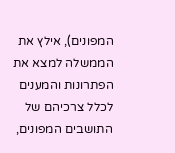המפונים), אילץ את הממשלה למצא את הפתרונות והמענים לכלל צרכיהם של התושבים המפונים,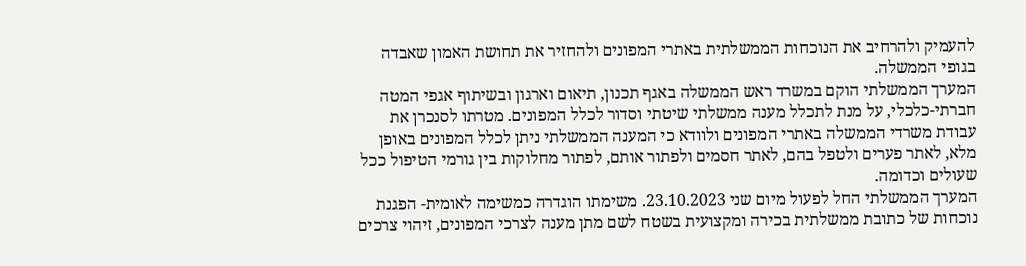להעמיק ולהרחיב את הנוכחות הממשלתית באתרי המפונים ולהחזיר את תחושת האמון שאבדה בגופי הממשלה.
המערך הממשלתי הוקם במשרד ראש הממשלה באגף תכנון, תיאום וארגון ובשיתוף אגפי המטה חברתי-כלכלי, על מנת לתכלל מענה ממשלתי שיטתי וסדור לכלל המפונים. מטרתו לסנכרן את עבודת משרדי הממשלה באתרי המפונים ולוודא כי המענה הממשלתי ניתן לכלל המפונים באופן מלא, לאתר פערים ולטפל בהם, לאתר חסמים ולפתור אותם, לפתור מחלוקות בין גורמי הטיפול ככל שעולים וכדומה.
המערך הממשלתי החל לפעול מיום שני 23.10.2023. משימתו הוגדרה כמשימה לאומית- הפגנת נוכחות של כתובת ממשלתית בכירה ומקצועית בשטח לשם מתן מענה לצרכי המפונים, זיהוי צרכים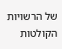של הרשויות הקולטות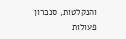והנקלטות, סנכרון פעולות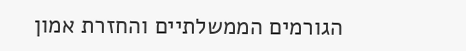הגורמים הממשלתיים והחזרת אמון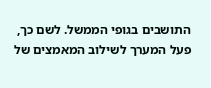התושבים בגופי הממשל. לשם כך, פעל המערך לשילוב המאמצים של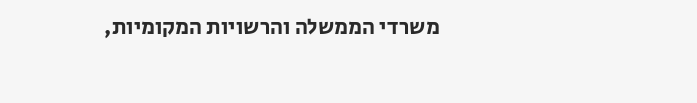משרדי הממשלה והרשויות המקומיות,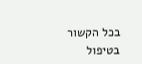בכל הקשור בטיפול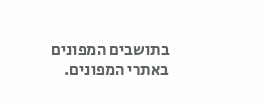בתושבים המפונים באתרי המפונים.